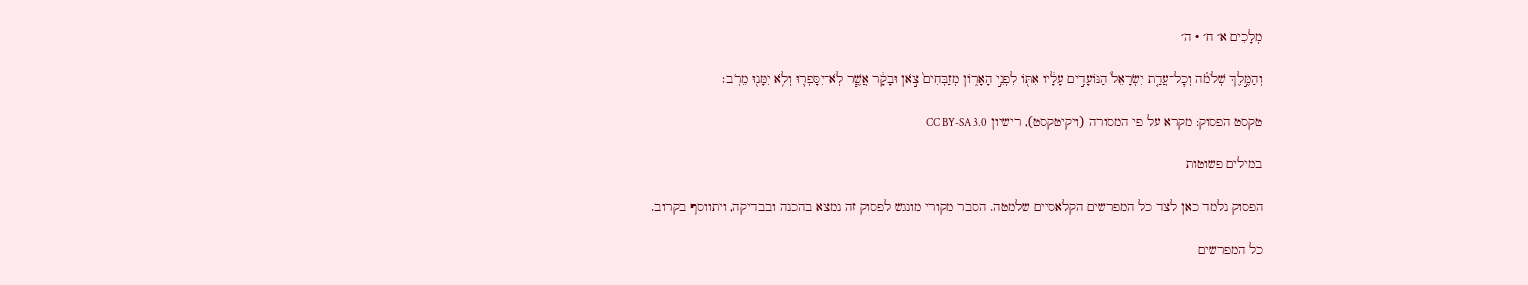מְלָכִים א׳ ח׳ · ה׳

וְהַמֶּ֣לֶךְ שְׁלֹמֹ֗ה וְכׇל־עֲדַ֤ת יִשְׂרָאֵל֙ הַנּוֹעָדִ֣ים עָלָ֔יו אִתּ֖וֹ לִפְנֵ֣י הָאָר֑וֹן מְזַבְּחִים֙ צֹ֣אן וּבָקָ֔ר אֲשֶׁ֧ר לֹֽא־יִסָּפְר֛וּ וְלֹ֥א יִמָּנ֖וּ מֵרֹֽב׃

טקסט הפסוק: מקרא על פי המסורה (ויקיטקסט), רישיון CC BY-SA 3.0

במילים פשוטות

הפסוק נלמד כאן לצד כל המפרשים הקלאסיים שלמטה. הסבר מקורי מונגש לפסוק זה נמצא בהכנה ובבדיקה, ויתווסף בקרוב.

כל המפרשים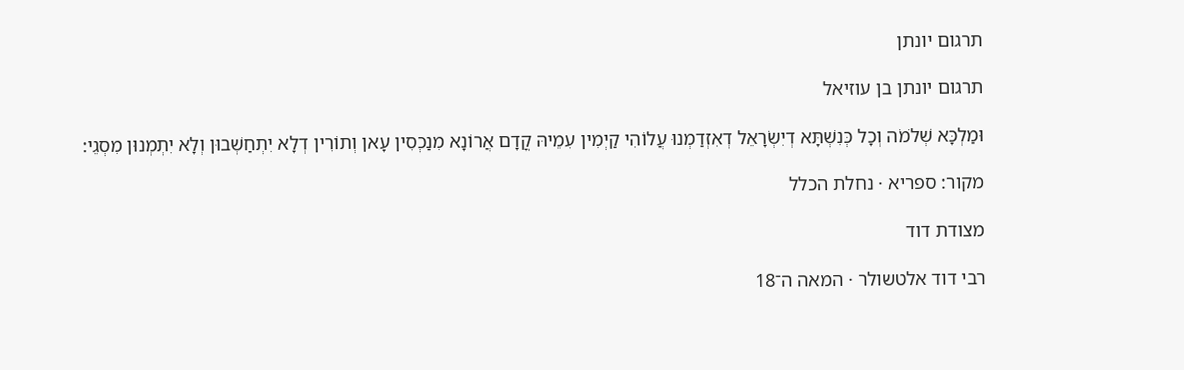תרגום יונתן

תרגום יונתן בן עוזיאל

וּמַלְכָּא שְׁלֹמֹה וְכָל כְּנִשְׁתָּא דְיִשְׂרָאֵל דְאִזְדַמְנוּ עֲלוֹהִי קַיְמִין עִמֵיהּ קֳדָם אֲרוֹנָא מִנַכְסִין עָאן וְתוֹרִין דְלָא יִתְחַשְׁבוּן וְלָא יִתְמְנוּן מִסְגֵי:

מקור: ספריא · נחלת הכלל

מצודת דוד

רבי דוד אלטשולר · המאה ה־18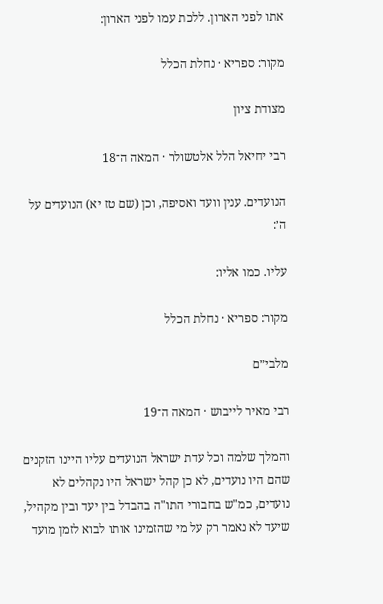אתו לפני הארון. ללכת עמו לפני הארון:

מקור: ספריא · נחלת הכלל

מצודת ציון

רבי יחיאל הלל אלטשולר · המאה ה־18

הנועדים. ענין וועד ואסיפה, וכן (שם טז יא) הנועדים על ה׳:

עליו. כמו אליו:

מקור: ספריא · נחלת הכלל

מלבי״ם

רבי מאיר לייבוש · המאה ה־19

והמלך שלמה וכל עדת ישראל הנועדים עליו היינו הזקנים שהם היו נועדים, לא כן קהל ישראל היו נקהלים לא נועדים, כמ"ש בחבורי התו"ה בהבדל בין יעד ובין מקהיל, שיעד לא נאמר רק על מי שהזמינו אותו לבוא לזמן מועד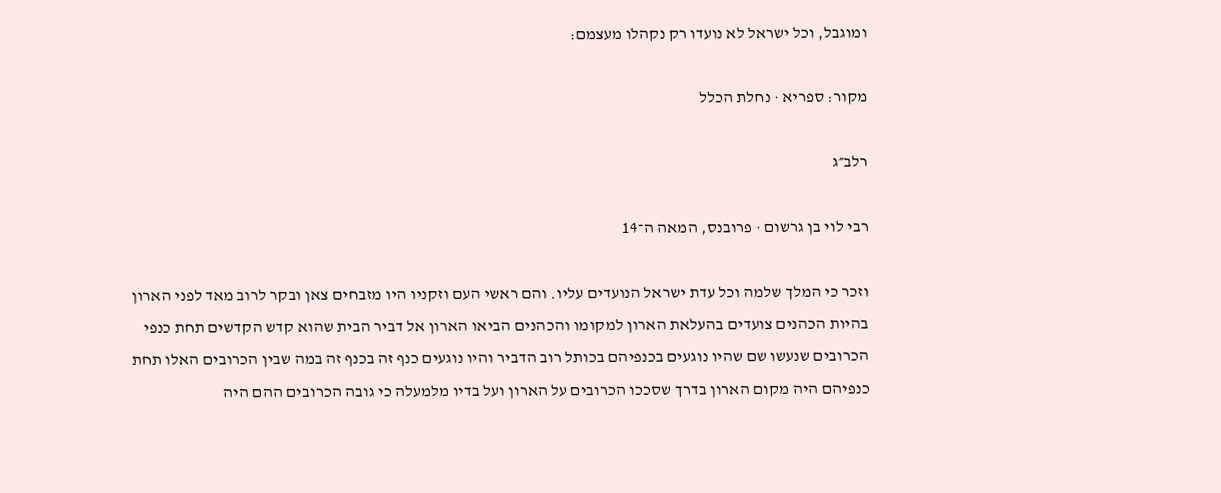ומוגבל, וכל ישראל לא נועדו רק נקהלו מעצמם:

מקור: ספריא · נחלת הכלל

רלב״ג

רבי לוי בן גרשום · פרובנס, המאה ה־14

וזכר כי המלך שלמה וכל עדת ישראל הנועדים עליו. והם ראשי העם וזקניו היו מזבחים צאן ובקר לרוב מאד לפני הארון בהיות הכהנים צועדים בהעלאת הארון למקומו והכהנים הביאו הארון אל דביר הבית שהוא קדש הקדשים תחת כנפי הכרובים שנעשו שם שהיו נוגעים בכנפיהם בכותל רוב הדביר והיו נוגעים כנף זה בכנף זה במה שבין הכרובים האלו תחת כנפיהם היה מקום הארון בדרך שסככו הכרובים על הארון ועל בדיו מלמעלה כי גובה הכרובים ההם היה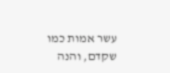עשר אמות כמו שקדם, והנה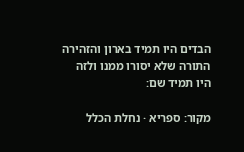הבדים היו תמיד בארון והזהירה התורה שלא יסורו ממנו ולזה היו תמיד שם:

מקור: ספריא · נחלת הכלל